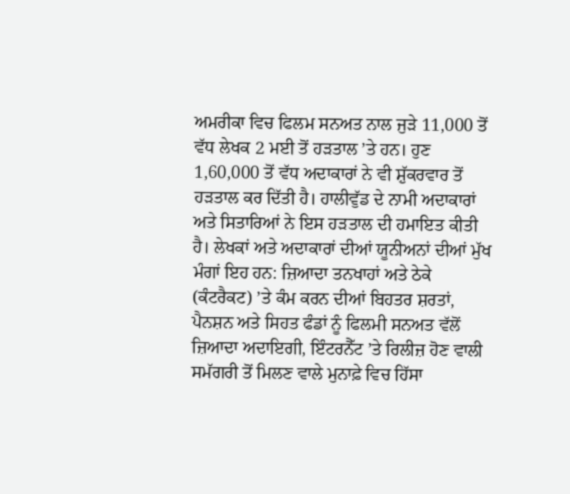ਅਮਰੀਕਾ ਵਿਚ ਫਿਲਮ ਸਨਅਤ ਨਾਲ ਜੁੜੇ 11,000 ਤੋਂ ਵੱਧ ਲੇਖਕ 2 ਮਈ ਤੋਂ ਹੜਤਾਲ ’ਤੇ ਹਨ। ਹੁਣ 1,60,000 ਤੋਂ ਵੱਧ ਅਦਾਕਾਰਾਂ ਨੇ ਵੀ ਸ਼ੁੱਕਰਵਾਰ ਤੋਂ ਹੜਤਾਲ ਕਰ ਦਿੱਤੀ ਹੈ। ਹਾਲੀਵੁੱਡ ਦੇ ਨਾਮੀ ਅਦਾਕਾਰਾਂ ਅਤੇ ਸਿਤਾਰਿਆਂ ਨੇ ਇਸ ਹੜਤਾਲ ਦੀ ਹਮਾਇਤ ਕੀਤੀ ਹੈ। ਲੇਖਕਾਂ ਅਤੇ ਅਦਾਕਾਰਾਂ ਦੀਆਂ ਯੂਨੀਅਨਾਂ ਦੀਆਂ ਮੁੱਖ ਮੰਗਾਂ ਇਹ ਹਨ: ਜ਼ਿਆਦਾ ਤਨਖਾਹਾਂ ਅਤੇ ਠੇਕੇ (ਕੰਟਰੈਕਟ) ’ਤੇ ਕੰਮ ਕਰਨ ਦੀਆਂ ਬਿਹਤਰ ਸ਼ਰਤਾਂ, ਪੈਨਸ਼ਨ ਅਤੇ ਸਿਹਤ ਫੰਡਾਂ ਨੂੰ ਫਿਲਮੀ ਸਨਅਤ ਵੱਲੋਂ ਜ਼ਿਆਦਾ ਅਦਾਇਗੀ, ਇੰਟਰਨੈੱਟ ’ਤੇ ਰਿਲੀਜ਼ ਹੋਣ ਵਾਲੀ ਸਮੱਗਰੀ ਤੋਂ ਮਿਲਣ ਵਾਲੇ ਮੁਨਾਫ਼ੇ ਵਿਚ ਹਿੱਸਾ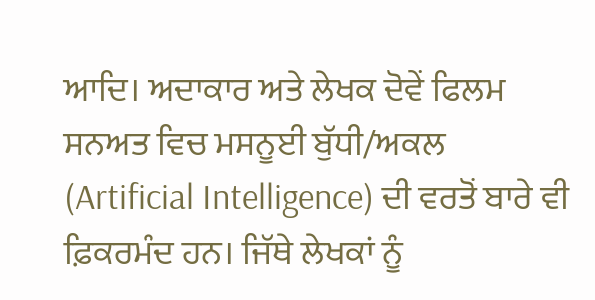ਆਦਿ। ਅਦਾਕਾਰ ਅਤੇ ਲੇਖਕ ਦੋਵੇਂ ਫਿਲਮ ਸਨਅਤ ਵਿਚ ਮਸਨੂਈ ਬੁੱਧੀ/ਅਕਲ (Artificial Intelligence) ਦੀ ਵਰਤੋਂ ਬਾਰੇ ਵੀ ਫ਼ਿਕਰਮੰਦ ਹਨ। ਜਿੱਥੇ ਲੇਖਕਾਂ ਨੂੰ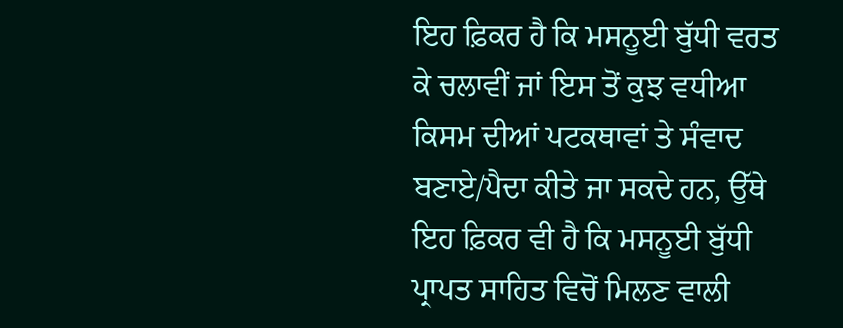ਇਹ ਫ਼ਿਕਰ ਹੈ ਕਿ ਮਸਨੂਈ ਬੁੱਧੀ ਵਰਤ ਕੇ ਚਲਾਵੀਂ ਜਾਂ ਇਸ ਤੋਂ ਕੁਝ ਵਧੀਆ ਕਿਸਮ ਦੀਆਂ ਪਟਕਥਾਵਾਂ ਤੇ ਸੰਵਾਦ ਬਣਾਏ/ਪੈਦਾ ਕੀਤੇ ਜਾ ਸਕਦੇ ਹਨ, ਉੱਥੇ ਇਹ ਫ਼ਿਕਰ ਵੀ ਹੈ ਕਿ ਮਸਨੂਈ ਬੁੱਧੀ ਪ੍ਰਾਪਤ ਸਾਹਿਤ ਵਿਚੋਂ ਮਿਲਣ ਵਾਲੀ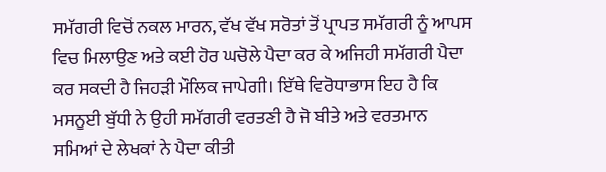ਸਮੱਗਰੀ ਵਿਚੋਂ ਨਕਲ ਮਾਰਨ, ਵੱਖ ਵੱਖ ਸਰੋਤਾਂ ਤੋਂ ਪ੍ਰਾਪਤ ਸਮੱਗਰੀ ਨੂੰ ਆਪਸ ਵਿਚ ਮਿਲਾਉਣ ਅਤੇ ਕਈ ਹੋਰ ਘਚੋਲੇ ਪੈਦਾ ਕਰ ਕੇ ਅਜਿਹੀ ਸਮੱਗਰੀ ਪੈਦਾ ਕਰ ਸਕਦੀ ਹੈ ਜਿਹੜੀ ਮੌਲਿਕ ਜਾਪੇਗੀ। ਇੱਥੇ ਵਿਰੋਧਾਭਾਸ ਇਹ ਹੈ ਕਿ ਮਸਨੂਈ ਬੁੱਧੀ ਨੇ ਉਹੀ ਸਮੱਗਰੀ ਵਰਤਣੀ ਹੈ ਜੋ ਬੀਤੇ ਅਤੇ ਵਰਤਮਾਨ ਸਮਿਆਂ ਦੇ ਲੇਖਕਾਂ ਨੇ ਪੈਦਾ ਕੀਤੀ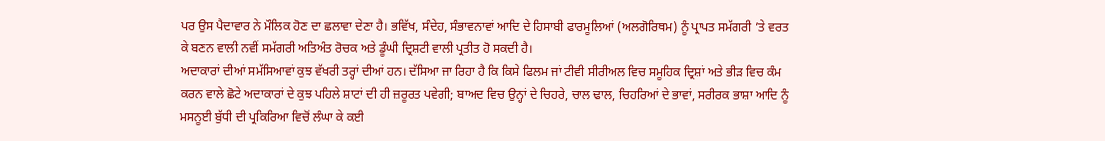ਪਰ ਉਸ ਪੈਦਾਵਾਰ ਨੇ ਮੌਲਿਕ ਹੋਣ ਦਾ ਛਲਾਵਾ ਦੇਣਾ ਹੈ। ਭਵਿੱਖ, ਸੰਦੇਹ, ਸੰਭਾਵਨਾਵਾਂ ਆਦਿ ਦੇ ਹਿਸਾਬੀ ਫਾਰਮੂਲਿਆਂ (ਅਲਗੋਰਿਥਮ) ਨੂੰ ਪ੍ਰਾਪਤ ਸਮੱਗਰੀ ’ਤੇ ਵਰਤ ਕੇ ਬਣਨ ਵਾਲੀ ਨਵੀਂ ਸਮੱਗਰੀ ਅਤਿਅੰਤ ਰੋਚਕ ਅਤੇ ਡੂੰਘੀ ਦ੍ਰਿਸ਼ਟੀ ਵਾਲੀ ਪ੍ਰਤੀਤ ਹੋ ਸਕਦੀ ਹੈ।
ਅਦਾਕਾਰਾਂ ਦੀਆਂ ਸਮੱਸਿਆਵਾਂ ਕੁਝ ਵੱਖਰੀ ਤਰ੍ਹਾਂ ਦੀਆਂ ਹਨ। ਦੱਸਿਆ ਜਾ ਰਿਹਾ ਹੈ ਕਿ ਕਿਸੇ ਫਿਲਮ ਜਾਂ ਟੀਵੀ ਸੀਰੀਅਲ ਵਿਚ ਸਮੂਹਿਕ ਦ੍ਰਿਸ਼ਾਂ ਅਤੇ ਭੀੜ ਵਿਚ ਕੰਮ ਕਰਨ ਵਾਲੇ ਛੋਟੇ ਅਦਾਕਾਰਾਂ ਦੇ ਕੁਝ ਪਹਿਲੇ ਸ਼ਾਟਾਂ ਦੀ ਹੀ ਜ਼ਰੂਰਤ ਪਵੇਗੀ; ਬਾਅਦ ਵਿਚ ਉਨ੍ਹਾਂ ਦੇ ਚਿਹਰੇ, ਚਾਲ ਢਾਲ, ਚਿਹਰਿਆਂ ਦੇ ਭਾਵਾਂ, ਸਰੀਰਕ ਭਾਸ਼ਾ ਆਦਿ ਨੂੰ ਮਸਨੂਈ ਬੁੱਧੀ ਦੀ ਪ੍ਰਕਿਰਿਆ ਵਿਚੋਂ ਲੰਘਾ ਕੇ ਕਈ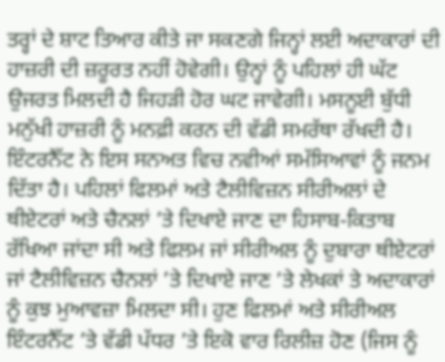ਤਰ੍ਹਾਂ ਦੇ ਸ਼ਾਟ ਤਿਆਰ ਕੀਤੇ ਜਾ ਸਕਣਗੇ ਜਿਨ੍ਹਾਂ ਲਈ ਅਦਾਕਾਰਾਂ ਦੀ ਹਾਜ਼ਰੀ ਦੀ ਜ਼ਰੂਰਤ ਨਹੀਂ ਹੋਵੇਗੀ। ਉਨ੍ਹਾਂ ਨੂੰ ਪਹਿਲਾਂ ਹੀ ਘੱਟ ਉਜਰਤ ਮਿਲਦੀ ਹੈ ਜਿਹੜੀ ਹੋਰ ਘਟ ਜਾਵੇਗੀ। ਮਸਨੂਈ ਬੁੱਧੀ ਮਨੁੱਖੀ ਹਾਜ਼ਰੀ ਨੂੰ ਮਨਫ਼ੀ ਕਰਨ ਦੀ ਵੱਡੀ ਸਮਰੱਥਾ ਰੱਖਦੀ ਹੈ। ਇੰਟਰਨੈੱਟ ਨੇ ਇਸ ਸਨਅਤ ਵਿਚ ਨਵੀਆਂ ਸਮੱਸਿਆਵਾਂ ਨੂੰ ਜਨਮ ਦਿੱਤਾ ਹੈ। ਪਹਿਲਾਂ ਫਿਲਮਾਂ ਅਤੇ ਟੈਲੀਵਿਜ਼ਨ ਸੀਰੀਅਲਾਂ ਦੇ ਥੀਏਟਰਾਂ ਅਤੇ ਚੈਨਲਾਂ ’ਤੇ ਦਿਖਾਏ ਜਾਣ ਦਾ ਹਿਸਾਬ-ਕਿਤਾਬ ਰੱਖਿਆ ਜਾਂਦਾ ਸੀ ਅਤੇ ਫਿਲਮ ਜਾਂ ਸੀਰੀਅਲ ਨੂੰ ਦੁਬਾਰਾ ਥੀਏਟਰਾਂ ਜਾਂ ਟੈਲੀਵਿਜ਼ਨ ਚੈਨਲਾਂ ’ਤੇ ਦਿਖਾਏ ਜਾਣ ’ਤੇ ਲੇਖਕਾਂ ਤੇ ਅਦਾਕਾਰਾਂ ਨੂੰ ਕੁਝ ਮੁਆਵਜ਼ਾ ਮਿਲਦਾ ਸੀ। ਹੁਣ ਫਿਲਮਾਂ ਅਤੇ ਸੀਰੀਅਲ ਇੰਟਰਨੈੱਟ ’ਤੇ ਵੱਡੀ ਪੱਧਰ ’ਤੇ ਇਕੋ ਵਾਰ ਰਿਲੀਜ਼ ਹੋਣ (ਜਿਸ ਨੂੰ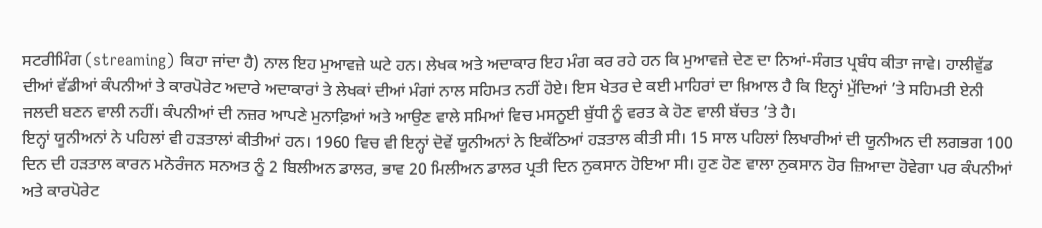ਸਟਰੀਮਿੰਗ (streaming) ਕਿਹਾ ਜਾਂਦਾ ਹੈ) ਨਾਲ ਇਹ ਮੁਆਵਜ਼ੇ ਘਟੇ ਹਨ। ਲੇਖਕ ਅਤੇ ਅਦਾਕਾਰ ਇਹ ਮੰਗ ਕਰ ਰਹੇ ਹਨ ਕਿ ਮੁਆਵਜ਼ੇ ਦੇਣ ਦਾ ਨਿਆਂ-ਸੰਗਤ ਪ੍ਰਬੰਧ ਕੀਤਾ ਜਾਵੇ। ਹਾਲੀਵੁੱਡ ਦੀਆਂ ਵੱਡੀਆਂ ਕੰਪਨੀਆਂ ਤੇ ਕਾਰਪੋਰੇਟ ਅਦਾਰੇ ਅਦਾਕਾਰਾਂ ਤੇ ਲੇਖਕਾਂ ਦੀਆਂ ਮੰਗਾਂ ਨਾਲ ਸਹਿਮਤ ਨਹੀਂ ਹੋਏ। ਇਸ ਖੇਤਰ ਦੇ ਕਈ ਮਾਹਿਰਾਂ ਦਾ ਖ਼ਿਆਲ ਹੈ ਕਿ ਇਨ੍ਹਾਂ ਮੁੱਦਿਆਂ ’ਤੇ ਸਹਿਮਤੀ ਏਨੀ ਜਲਦੀ ਬਣਨ ਵਾਲੀ ਨਹੀਂ। ਕੰਪਨੀਆਂ ਦੀ ਨਜ਼ਰ ਆਪਣੇ ਮੁਨਾਫ਼ਿਆਂ ਅਤੇ ਆਉਣ ਵਾਲੇ ਸਮਿਆਂ ਵਿਚ ਮਸਨੂਈ ਬੁੱਧੀ ਨੂੰ ਵਰਤ ਕੇ ਹੋਣ ਵਾਲੀ ਬੱਚਤ ’ਤੇ ਹੈ।
ਇਨ੍ਹਾਂ ਯੂਨੀਅਨਾਂ ਨੇ ਪਹਿਲਾਂ ਵੀ ਹੜਤਾਲਾਂ ਕੀਤੀਆਂ ਹਨ। 1960 ਵਿਚ ਵੀ ਇਨ੍ਹਾਂ ਦੋਵੇਂ ਯੂਨੀਅਨਾਂ ਨੇ ਇਕੱਠਿਆਂ ਹੜਤਾਲ ਕੀਤੀ ਸੀ। 15 ਸਾਲ ਪਹਿਲਾਂ ਲਿਖਾਰੀਆਂ ਦੀ ਯੂਨੀਅਨ ਦੀ ਲਗਭਗ 100 ਦਿਨ ਦੀ ਹੜਤਾਲ ਕਾਰਨ ਮਨੋਰੰਜਨ ਸਨਅਤ ਨੂੰ 2 ਬਿਲੀਅਨ ਡਾਲਰ, ਭਾਵ 20 ਮਿਲੀਅਨ ਡਾਲਰ ਪ੍ਰਤੀ ਦਿਨ ਨੁਕਸਾਨ ਹੋਇਆ ਸੀ। ਹੁਣ ਹੋਣ ਵਾਲਾ ਨੁਕਸਾਨ ਹੋਰ ਜ਼ਿਆਦਾ ਹੋਵੇਗਾ ਪਰ ਕੰਪਨੀਆਂ ਅਤੇ ਕਾਰਪੋਰੇਟ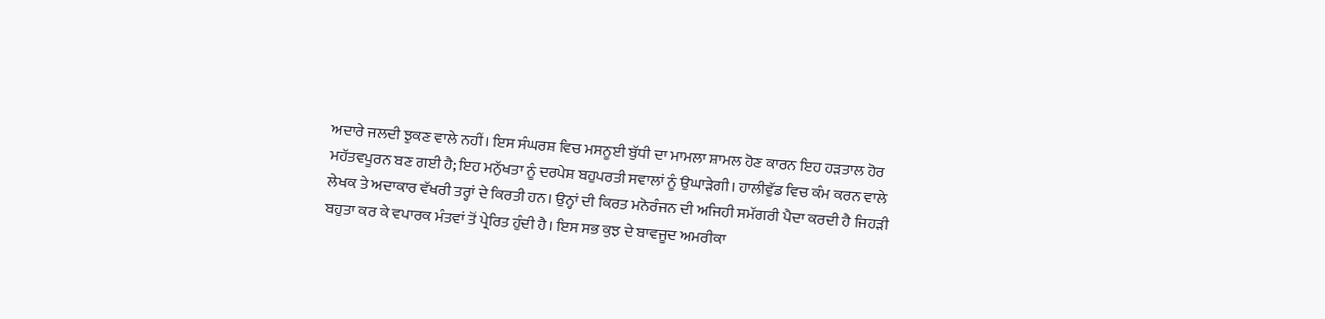ਅਦਾਰੇ ਜਲਦੀ ਝੁਕਣ ਵਾਲੇ ਨਹੀਂ। ਇਸ ਸੰਘਰਸ਼ ਵਿਚ ਮਸਨੂਈ ਬੁੱਧੀ ਦਾ ਮਾਮਲਾ ਸ਼ਾਮਲ ਹੋਣ ਕਾਰਨ ਇਹ ਹੜਤਾਲ ਹੋਰ ਮਹੱਤਵਪੂਰਨ ਬਣ ਗਈ ਹੈ; ਇਹ ਮਨੁੱਖਤਾ ਨੂੰ ਦਰਪੇਸ਼ ਬਹੁਪਰਤੀ ਸਵਾਲਾਂ ਨੂੰ ਉਘਾੜੇਗੀ। ਹਾਲੀਵੁੱਡ ਵਿਚ ਕੰਮ ਕਰਨ ਵਾਲੇ ਲੇਖਕ ਤੇ ਅਦਾਕਾਰ ਵੱਖਰੀ ਤਰ੍ਹਾਂ ਦੇ ਕਿਰਤੀ ਹਨ। ਉਨ੍ਹਾਂ ਦੀ ਕਿਰਤ ਮਨੋਰੰਜਨ ਦੀ ਅਜਿਹੀ ਸਮੱਗਰੀ ਪੈਦਾ ਕਰਦੀ ਹੈ ਜਿਹੜੀ ਬਹੁਤਾ ਕਰ ਕੇ ਵਪਾਰਕ ਮੰਤਵਾਂ ਤੋਂ ਪ੍ਰੇਰਿਤ ਹੁੰਦੀ ਹੈ। ਇਸ ਸਭ ਕੁਝ ਦੇ ਬਾਵਜੂਦ ਅਮਰੀਕਾ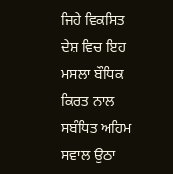ਜਿਹੇ ਵਿਕਸਿਤ ਦੇਸ਼ ਵਿਚ ਇਹ ਮਸਲਾ ਬੌਧਿਕ ਕਿਰਤ ਨਾਲ ਸਬੰਧਿਤ ਅਹਿਮ ਸਵਾਲ ਉਠਾ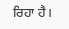ਰਿਹਾ ਹੈ।